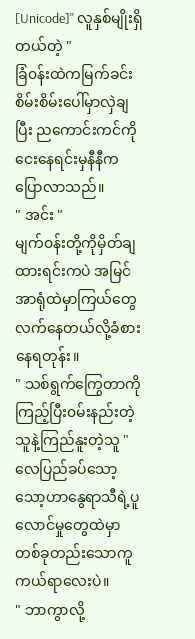[Unicode]" လူနှစ်မျိုးရှိတယ်တဲ့ "
ခြံ၀န်းထဲကမြက်ခင်းစိမ်းစိမ်းပေါ်မှာလှဲချပြီး ညကောင်းကင်ကိုငေးနေရင်းမှနီနီကပြောလာသည်။
" အင်း "
မျက်၀န်းတို့ကိုမှိတ်ချထားရင်းကပဲ အမြင်အာရုံထဲမှာကြယ်တွေလက်နေတယ်လို့ခံစားနေရတုန်း။
" သစ်ရွက်ကြွေတာကိုကြည့်ပြီး၀မ်းနည်းတဲ့သူနဲ့ကြည်နူးတဲ့သူ "
လေပြည်ခပ်သော့သော့ဟာနွေရာသီရဲ့ပူလောင်မှုတွေထဲမှာ တစ်ခုတည်းသောကူကယ်ရာလေးပဲ။
" ဘာကွာလို့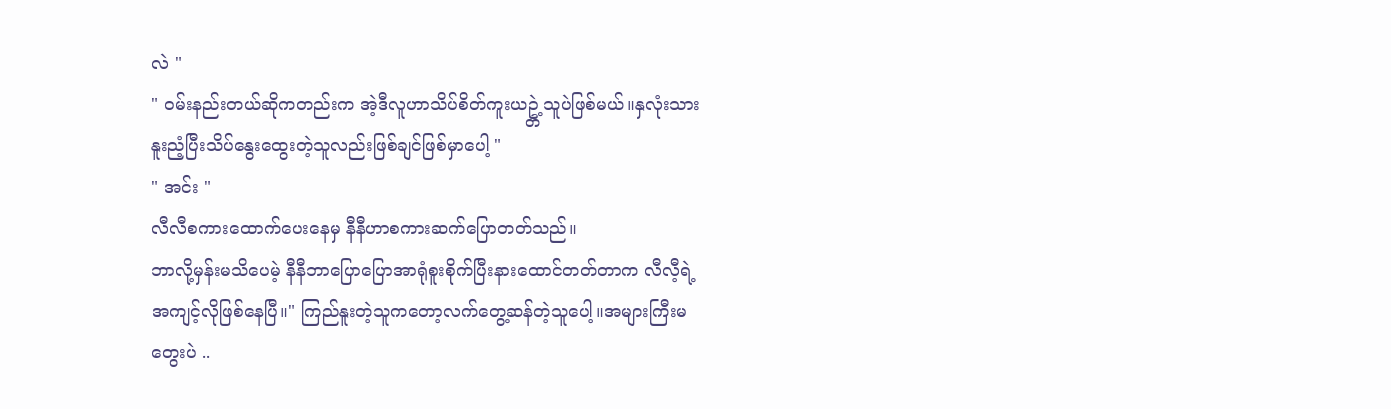လဲ "
" ၀မ်းနည်းတယ်ဆိုကတည်းက အဲ့ဒီလူဟာသိပ်စိတ်ကူးယဥ္တဲ့သူပဲဖြစ်မယ်။နှလုံးသားနူးညံ့ပြီးသိပ်နွေးထွေးတဲ့သူလည်းဖြစ်ချင်ဖြစ်မှာပေါ့ "
" အင်း "
လီလီစကားထောက်ပေးနေမှ နီနီဟာစကားဆက်ပြောတတ်သည်။
ဘာလို့မှန်းမသိပေမဲ့ နီနီဘာပြောပြောအာရုံစူးစိုက်ပြီးနားထောင်တတ်တာက လီလီ့ရဲ့အကျင့်လိုဖြစ်နေပြီ။" ကြည်နူးတဲ့သူကတော့လက်တွေ့ဆန်တဲ့သူပေါ့။အများကြီးမတွေးပဲ ..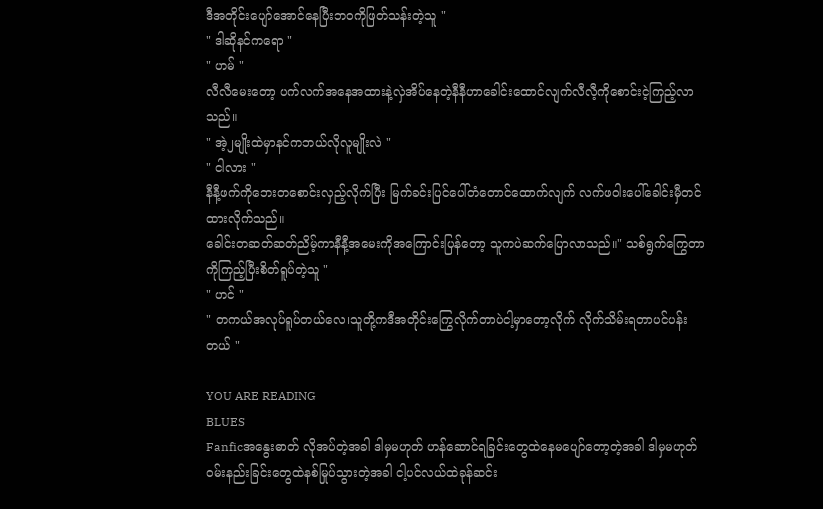ဒီအတိုင်းပျော်အောင်နေပြီးဘ၀ကိုဖြတ်သန်းတဲ့သူ "
" ဒါဆိုနင်ကရော "
" ဟမ် "
လီလီမေးတော့ ပက်လက်အနေအထားနဲ့လှဲအိပ်နေတဲ့နီနီဟာခေါင်းထောင်လျက်လီလီ့ကိုစောင်းငဲ့ကြည့်လာသည်။
" အဲ့၂မျိုးထဲမှာနင်ကဘယ်လိုလူမျိုးလဲ "
" ငါလား "
နီနီ့ဖက်ကိုဘေးတစောင်းလှည့်လိုက်ပြီး မြက်ခင်းပြင်ပေါ်တံတောင်ထောက်လျက် လက်ဖ၀ါးပေါ်ခေါင်းမှီတင်ထားလိုက်သည်။
ခေါင်းတဆတ်ဆတ်ညိမ့်ကာနီနီ့အမေးကိုအကြောင်းပြန်တော့ သူကပဲဆက်ပြောလာသည်။" သစ်ရွက်ကြွေတာကိုကြည့်ပြီးစိတ်ရူပ်တဲ့သူ "
" ဟင် "
" တကယ်အလုပ်ရူပ်တယ်လေ၊သူတို့ကဒီအတိုင်းကြွေလိုက်တာပဲငါ့မှာတော့လိုက် လိုက်သိမ်းရတာပင်ပန်းတယ် "

YOU ARE READING
BLUES
Fanficအနွေးဓာတ် လိုအပ်တဲ့အခါ ဒါမှမဟုတ် ဟန်ဆောင်ရခြင်းတွေထဲနေမပျော်တော့တဲ့အခါ ဒါမှမဟုတ် ၀မ်းနည်းခြင်းတွေထဲနစ်မြုပ်သွားတဲ့အခါ ငါ့ပင်လယ်ထဲခုန်ဆင်း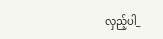လှည့်ပါ_